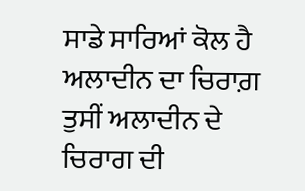ਸਾਡੇ ਸਾਰਿਆਂ ਕੋਲ ਹੈ ਅਲਾਦੀਨ ਦਾ ਚਿਰਾਗ਼
ਤੁਸੀਂ ਅਲਾਦੀਨ ਦੇ ਚਿਰਾਗ ਦੀ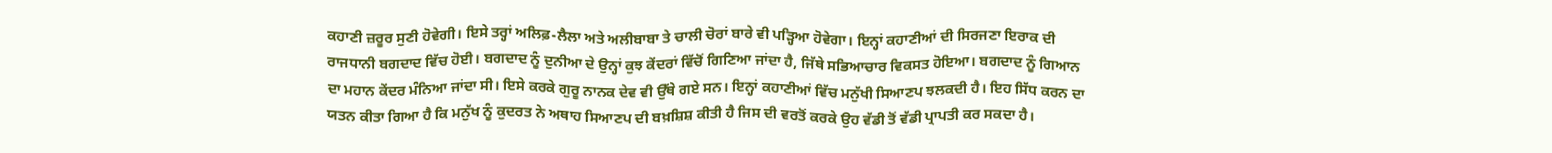ਕਹਾਣੀ ਜ਼ਰੂਰ ਸੁਣੀ ਹੋਵੇਗੀ। ਇਸੇ ਤਰ੍ਹਾਂ ਅਲਿਫ਼-ਲੈਲਾ ਅਤੇ ਅਲੀਬਾਬਾ ਤੇ ਚਾਲੀ ਚੋਰਾਂ ਬਾਰੇ ਵੀ ਪੜ੍ਹਿਆ ਹੋਵੇਗਾ। ਇਨ੍ਹਾਂ ਕਹਾਣੀਆਂ ਦੀ ਸਿਰਜਣਾ ਇਰਾਕ ਦੀ ਰਾਜਧਾਨੀ ਬਗਦਾਦ ਵਿੱਚ ਹੋਈ। ਬਗਦਾਦ ਨੂੰ ਦੁਨੀਆ ਦੇ ਉਨ੍ਹਾਂ ਕੁਝ ਕੇਂਦਰਾਂ ਵਿੱਚੋਂ ਗਿਣਿਆ ਜਾਂਦਾ ਹੈ, ਜਿੱਥੇ ਸਭਿਆਚਾਰ ਵਿਕਸਤ ਹੋਇਆ। ਬਗਦਾਦ ਨੂੰ ਗਿਆਨ ਦਾ ਮਹਾਨ ਕੇਂਦਰ ਮੰਨਿਆ ਜਾਂਦਾ ਸੀ। ਇਸੇ ਕਰਕੇ ਗੁਰੂ ਨਾਨਕ ਦੇਵ ਵੀ ਉੱਥੇ ਗਏ ਸਨ। ਇਨ੍ਹਾਂ ਕਹਾਣੀਆਂ ਵਿੱਚ ਮਨੁੱਖੀ ਸਿਆਣਪ ਝਲਕਦੀ ਹੈ। ਇਹ ਸਿੱਧ ਕਰਨ ਦਾ ਯਤਨ ਕੀਤਾ ਗਿਆ ਹੈ ਕਿ ਮਨੁੱਖ ਨੂੰ ਕੁਦਰਤ ਨੇ ਅਥਾਹ ਸਿਆਣਪ ਦੀ ਬਖ਼ਸ਼ਿਸ਼ ਕੀਤੀ ਹੈ ਜਿਸ ਦੀ ਵਰਤੋਂ ਕਰਕੇ ਉਹ ਵੱਡੀ ਤੋਂ ਵੱਡੀ ਪ੍ਰਾਪਤੀ ਕਰ ਸਕਦਾ ਹੈ।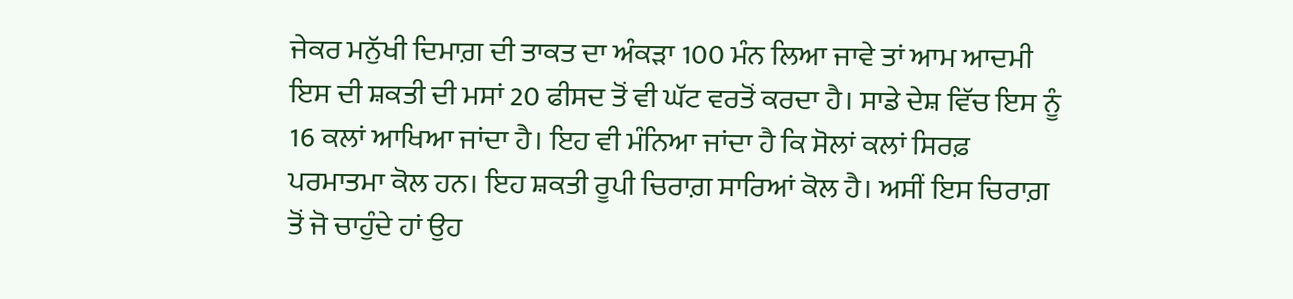ਜੇਕਰ ਮਨੁੱਖੀ ਦਿਮਾਗ਼ ਦੀ ਤਾਕਤ ਦਾ ਅੰਕੜਾ 100 ਮੰਨ ਲਿਆ ਜਾਵੇ ਤਾਂ ਆਮ ਆਦਮੀ ਇਸ ਦੀ ਸ਼ਕਤੀ ਦੀ ਮਸਾਂ 20 ਫੀਸਦ ਤੋਂ ਵੀ ਘੱਟ ਵਰਤੋਂ ਕਰਦਾ ਹੈ। ਸਾਡੇ ਦੇਸ਼ ਵਿੱਚ ਇਸ ਨੂੰ 16 ਕਲਾਂ ਆਖਿਆ ਜਾਂਦਾ ਹੈ। ਇਹ ਵੀ ਮੰਨਿਆ ਜਾਂਦਾ ਹੈ ਕਿ ਸੋਲਾਂ ਕਲਾਂ ਸਿਰਫ਼ ਪਰਮਾਤਮਾ ਕੋਲ ਹਨ। ਇਹ ਸ਼ਕਤੀ ਰੂਪੀ ਚਿਰਾਗ਼ ਸਾਰਿਆਂ ਕੋਲ ਹੈ। ਅਸੀਂ ਇਸ ਚਿਰਾਗ਼ ਤੋਂ ਜੋ ਚਾਹੁੰਦੇ ਹਾਂ ਉਹ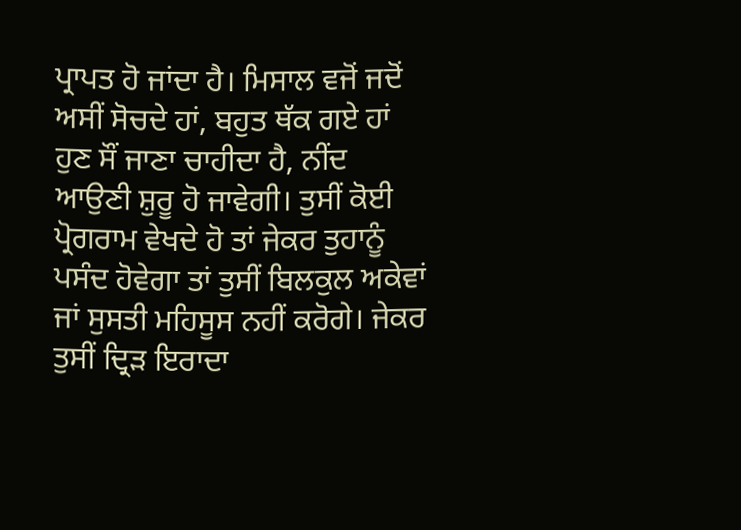ਪ੍ਰਾਪਤ ਹੋ ਜਾਂਦਾ ਹੈ। ਮਿਸਾਲ ਵਜੋਂ ਜਦੋਂ ਅਸੀਂ ਸੋਚਦੇ ਹਾਂ, ਬਹੁਤ ਥੱਕ ਗਏ ਹਾਂ ਹੁਣ ਸੌਂ ਜਾਣਾ ਚਾਹੀਦਾ ਹੈ, ਨੀਂਦ ਆਉਣੀ ਸ਼ੁਰੂ ਹੋ ਜਾਵੇਗੀ। ਤੁਸੀਂ ਕੋਈ ਪ੍ਰੋਗਰਾਮ ਵੇਖਦੇ ਹੋ ਤਾਂ ਜੇਕਰ ਤੁਹਾਨੂੰ ਪਸੰਦ ਹੋਵੇਗਾ ਤਾਂ ਤੁਸੀਂ ਬਿਲਕੁਲ ਅਕੇਵਾਂ ਜਾਂ ਸੁਸਤੀ ਮਹਿਸੂਸ ਨਹੀਂ ਕਰੋਗੇ। ਜੇਕਰ ਤੁਸੀਂ ਦ੍ਰਿੜ ਇਰਾਦਾ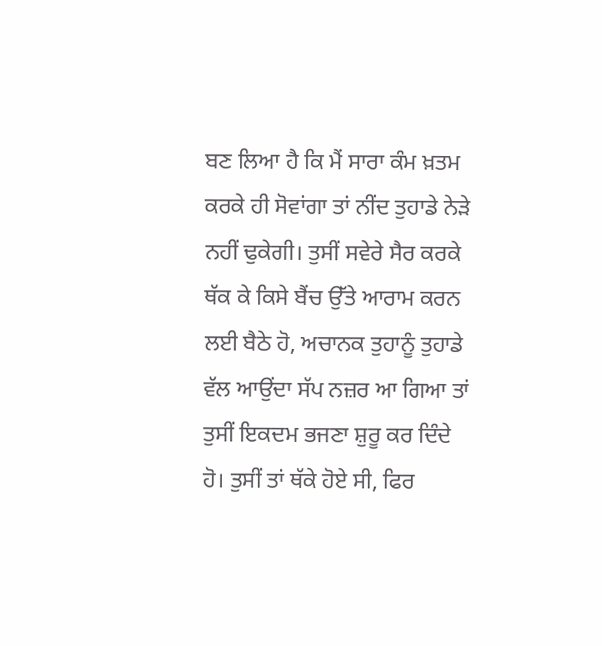ਬਣ ਲਿਆ ਹੈ ਕਿ ਮੈਂ ਸਾਰਾ ਕੰਮ ਖ਼ਤਮ ਕਰਕੇ ਹੀ ਸੋਵਾਂਗਾ ਤਾਂ ਨੀਂਦ ਤੁਹਾਡੇ ਨੇੜੇ ਨਹੀਂ ਢੁਕੇਗੀ। ਤੁਸੀਂ ਸਵੇਰੇ ਸੈਰ ਕਰਕੇ ਥੱਕ ਕੇ ਕਿਸੇ ਬੈਂਚ ਉੱਤੇ ਆਰਾਮ ਕਰਨ ਲਈ ਬੈਠੇ ਹੋ, ਅਚਾਨਕ ਤੁਹਾਨੂੰ ਤੁਹਾਡੇ ਵੱਲ ਆਉਂਦਾ ਸੱਪ ਨਜ਼ਰ ਆ ਗਿਆ ਤਾਂ ਤੁਸੀਂ ਇਕਦਮ ਭਜਣਾ ਸ਼ੁਰੂ ਕਰ ਦਿੰਦੇ ਹੋ। ਤੁਸੀਂ ਤਾਂ ਥੱਕੇ ਹੋਏ ਸੀ, ਫਿਰ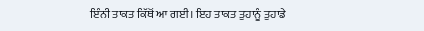ਇੰਨੀ ਤਾਕਤ ਕਿੱਥੋਂ ਆ ਗਈ। ਇਹ ਤਾਕਤ ਤੁਹਾਨੂੰ ਤੁਹਾਡੇ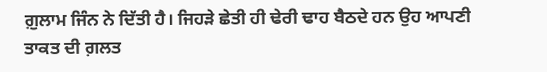ਗ਼ੁਲਾਮ ਜਿੰਨ ਨੇ ਦਿੱਤੀ ਹੈ। ਜਿਹੜੇ ਛੇਤੀ ਹੀ ਢੇਰੀ ਢਾਹ ਬੈਠਦੇ ਹਨ ਉਹ ਆਪਣੀ ਤਾਕਤ ਦੀ ਗ਼ਲਤ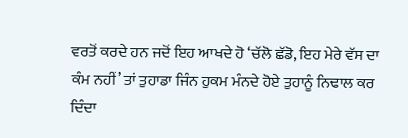ਵਰਤੋਂ ਕਰਦੇ ਹਨ ਜਦੋਂ ਇਹ ਆਖਦੇ ਹੋ ‘ਚੱਲੋ ਛੱਡੋ, ਇਹ ਮੇਰੇ ਵੱਸ ਦਾ ਕੰਮ ਨਹੀਂ’ ਤਾਂ ਤੁਹਾਡਾ ਜਿੰਨ ਹੁਕਮ ਮੰਨਦੇ ਹੋਏ ਤੁਹਾਨੂੰ ਨਿਢਾਲ ਕਰ ਦਿੰਦਾ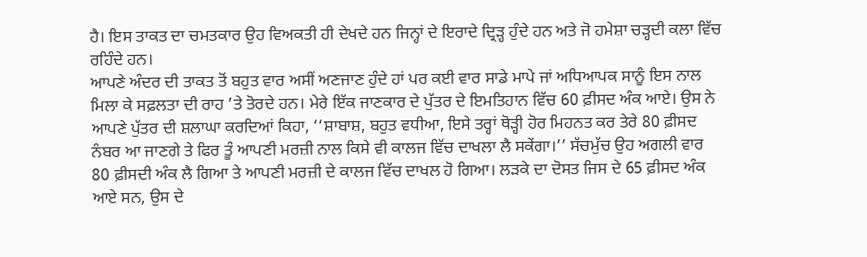ਹੈ। ਇਸ ਤਾਕਤ ਦਾ ਚਮਤਕਾਰ ਉਹ ਵਿਅਕਤੀ ਹੀ ਦੇਖਦੇ ਹਨ ਜਿਨ੍ਹਾਂ ਦੇ ਇਰਾਦੇ ਦ੍ਰਿੜ੍ਹ ਹੁੰਦੇ ਹਨ ਅਤੇ ਜੋ ਹਮੇਸ਼ਾ ਚੜ੍ਹਦੀ ਕਲਾ ਵਿੱਚ ਰਹਿੰਦੇ ਹਨ।
ਆਪਣੇ ਅੰਦਰ ਦੀ ਤਾਕਤ ਤੋਂ ਬਹੁਤ ਵਾਰ ਅਸੀਂ ਅਣਜਾਣ ਹੁੰਦੇ ਹਾਂ ਪਰ ਕਈ ਵਾਰ ਸਾਡੇ ਮਾਪੇ ਜਾਂ ਅਧਿਆਪਕ ਸਾਨੂੰ ਇਸ ਨਾਲ ਮਿਲਾ ਕੇ ਸਫ਼ਲਤਾ ਦੀ ਰਾਹ ’ਤੇ ਤੋਰਦੇ ਹਨ। ਮੇਰੇ ਇੱਕ ਜਾਣਕਾਰ ਦੇ ਪੁੱਤਰ ਦੇ ਇਮਤਿਹਾਨ ਵਿੱਚ 60 ਫ਼ੀਸਦ ਅੰਕ ਆਏ। ਉਸ ਨੇ ਆਪਣੇ ਪੁੱਤਰ ਦੀ ਸ਼ਲਾਘਾ ਕਰਦਿਆਂ ਕਿਹਾ, ‘‘ਸ਼ਾਬਾਸ਼, ਬਹੁਤ ਵਧੀਆ, ਇਸੇ ਤਰ੍ਹਾਂ ਥੋੜ੍ਹੀ ਹੋਰ ਮਿਹਨਤ ਕਰ ਤੇਰੇ 80 ਫ਼ੀਸਦ ਨੰਬਰ ਆ ਜਾਣਗੇ ਤੇ ਫਿਰ ਤੂੰ ਆਪਣੀ ਮਰਜ਼ੀ ਨਾਲ ਕਿਸੇ ਵੀ ਕਾਲਜ ਵਿੱਚ ਦਾਖਲਾ ਲੈ ਸਕੇਂਗਾ।’’ ਸੱਚਮੁੱਚ ਉਹ ਅਗਲੀ ਵਾਰ 80 ਫ਼ੀਸਦੀ ਅੰਕ ਲੈ ਗਿਆ ਤੇ ਆਪਣੀ ਮਰਜ਼ੀ ਦੇ ਕਾਲਜ ਵਿੱਚ ਦਾਖਲ ਹੋ ਗਿਆ। ਲੜਕੇ ਦਾ ਦੋਸਤ ਜਿਸ ਦੇ 65 ਫ਼ੀਸਦ ਅੰਕ ਆਏ ਸਨ, ਉਸ ਦੇ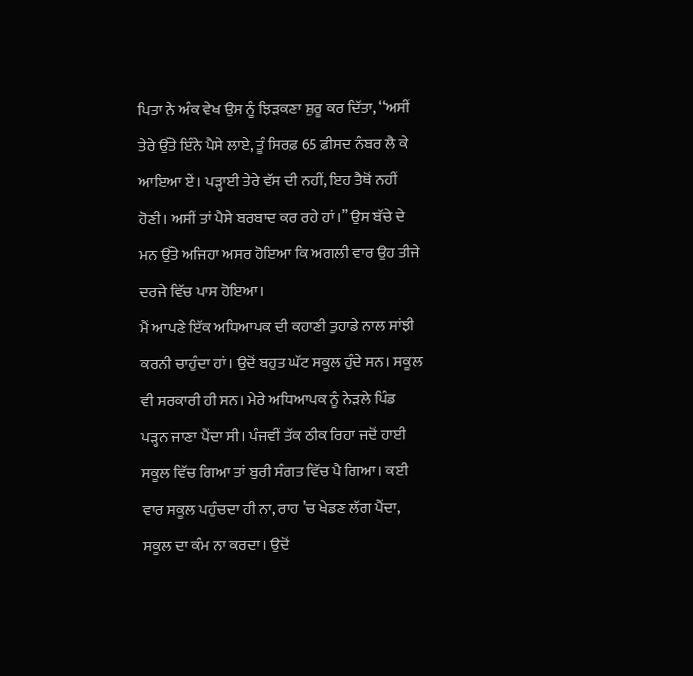ਪਿਤਾ ਨੇ ਅੰਕ ਵੇਖ ਉਸ ਨੂੰ ਝਿੜਕਣਾ ਸ਼ੁਰੂ ਕਰ ਦਿੱਤਾ, ‘‘ਅਸੀਂ ਤੇਰੇ ਉੱਤੇ ਇੰਨੇ ਪੈਸੇ ਲਾਏ, ਤੂੰ ਸਿਰਫ਼ 65 ਫ਼ੀਸਦ ਨੰਬਰ ਲੈ ਕੇ ਆਇਆ ਏਂ। ਪੜ੍ਹਾਈ ਤੇਰੇ ਵੱਸ ਦੀ ਨਹੀਂ, ਇਹ ਤੈਥੋਂ ਨਹੀਂ ਹੋਣੀ। ਅਸੀਂ ਤਾਂ ਪੈਸੇ ਬਰਬਾਦ ਕਰ ਰਹੇ ਹਾਂ।’’ ਉਸ ਬੱਚੇ ਦੇ ਮਨ ਉੱਤੇ ਅਜਿਹਾ ਅਸਰ ਹੋਇਆ ਕਿ ਅਗਲੀ ਵਾਰ ਉਹ ਤੀਜੇ ਦਰਜੇ ਵਿੱਚ ਪਾਸ ਹੋਇਆ।
ਮੈਂ ਆਪਣੇ ਇੱਕ ਅਧਿਆਪਕ ਦੀ ਕਹਾਣੀ ਤੁਹਾਡੇ ਨਾਲ ਸਾਂਝੀ ਕਰਨੀ ਚਾਹੁੰਦਾ ਹਾਂ। ਉਦੋਂ ਬਹੁਤ ਘੱਟ ਸਕੂਲ ਹੁੰਦੇ ਸਨ। ਸਕੂਲ ਵੀ ਸਰਕਾਰੀ ਹੀ ਸਨ। ਮੇਰੇ ਅਧਿਆਪਕ ਨੂੰ ਨੇੜਲੇ ਪਿੰਡ ਪੜ੍ਹਨ ਜਾਣਾ ਪੈਂਦਾ ਸੀ। ਪੰਜਵੀਂ ਤੱਕ ਠੀਕ ਰਿਹਾ ਜਦੋਂ ਹਾਈ ਸਕੂਲ ਵਿੱਚ ਗਿਆ ਤਾਂ ਬੁਰੀ ਸੰਗਤ ਵਿੱਚ ਪੈ ਗਿਆ। ਕਈ ਵਾਰ ਸਕੂਲ ਪਹੁੰਚਦਾ ਹੀ ਨਾ, ਰਾਹ ’ਚ ਖੇਡਣ ਲੱਗ ਪੈਂਦਾ, ਸਕੂਲ ਦਾ ਕੰਮ ਨਾ ਕਰਦਾ। ਉਦੋਂ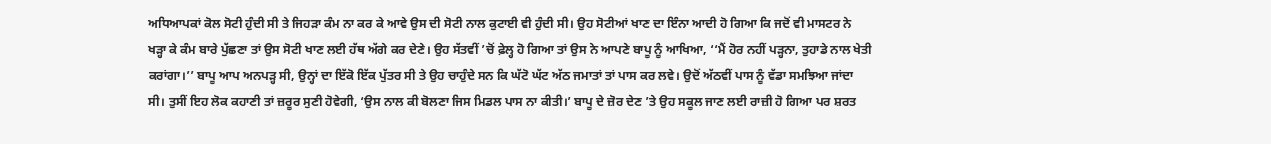ਅਧਿਆਪਕਾਂ ਕੋਲ ਸੋਟੀ ਹੁੰਦੀ ਸੀ ਤੇ ਜਿਹੜਾ ਕੰਮ ਨਾ ਕਰ ਕੇ ਆਵੇ ਉਸ ਦੀ ਸੋਟੀ ਨਾਲ ਕੁਟਾਈ ਵੀ ਹੁੰਦੀ ਸੀ। ਉਹ ਸੋਟੀਆਂ ਖਾਣ ਦਾ ਇੰਨਾ ਆਦੀ ਹੋ ਗਿਆ ਕਿ ਜਦੋਂ ਵੀ ਮਾਸਟਰ ਨੇ ਖੜ੍ਹਾ ਕੇ ਕੰਮ ਬਾਰੇ ਪੁੱਛਣਾ ਤਾਂ ਉਸ ਸੋਟੀ ਖਾਣ ਲਈ ਹੱਥ ਅੱਗੇ ਕਰ ਦੇਣੇ। ਉਹ ਸੱਤਵੀਂ ’ਚੋਂ ਫ਼ੇਲ੍ਹ ਹੋ ਗਿਆ ਤਾਂ ਉਸ ਨੇ ਆਪਣੇ ਬਾਪੂ ਨੂੰ ਆਖਿਆ, ‘‘ਮੈਂ ਹੋਰ ਨਹੀਂ ਪੜ੍ਹਨਾ, ਤੁਹਾਡੇ ਨਾਲ ਖੇਤੀ ਕਰਾਂਗਾ।’’ ਬਾਪੂ ਆਪ ਅਨਪੜ੍ਹ ਸੀ, ਉਨ੍ਹਾਂ ਦਾ ਇੱਕੋ ਇੱਕ ਪੁੱਤਰ ਸੀ ਤੇ ਉਹ ਚਾਹੁੰਦੇ ਸਨ ਕਿ ਘੱਟੋ ਘੱਟ ਅੱਠ ਜਮਾਤਾਂ ਤਾਂ ਪਾਸ ਕਰ ਲਵੇ। ਉਦੋਂ ਅੱਠਵੀਂ ਪਾਸ ਨੂੰ ਵੱਡਾ ਸਮਝਿਆ ਜਾਂਦਾ ਸੀ। ਤੁਸੀਂ ਇਹ ਲੋਕ ਕਹਾਣੀ ਤਾਂ ਜ਼ਰੂਰ ਸੁਣੀ ਹੋਵੇਗੀ, ‘ਉਸ ਨਾਲ ਕੀ ਬੋਲਣਾ ਜਿਸ ਮਿਡਲ ਪਾਸ ਨਾ ਕੀਤੀ।’ ਬਾਪੂ ਦੇ ਜ਼ੋਰ ਦੇਣ ’ਤੇ ਉਹ ਸਕੂਲ ਜਾਣ ਲਈ ਰਾਜ਼ੀ ਹੋ ਗਿਆ ਪਰ ਸ਼ਰਤ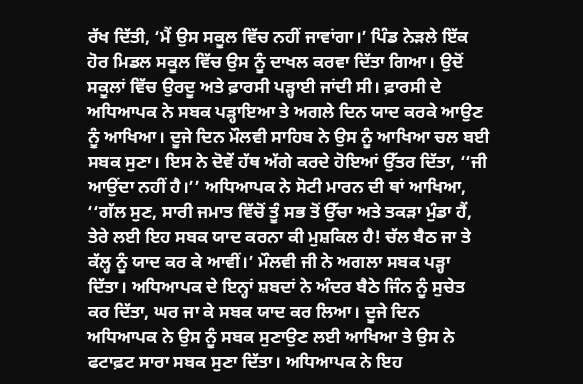ਰੱਖ ਦਿੱਤੀ, ‘ਮੈਂ ਉਸ ਸਕੂਲ ਵਿੱਚ ਨਹੀਂ ਜਾਵਾਂਗਾ।’ ਪਿੰਡ ਨੇੜਲੇ ਇੱਕ ਹੋਰ ਮਿਡਲ ਸਕੂਲ ਵਿੱਚ ਉਸ ਨੂੰ ਦਾਖਲ ਕਰਵਾ ਦਿੱਤਾ ਗਿਆ। ਉਦੋਂ ਸਕੂਲਾਂ ਵਿੱਚ ਉਰਦੂ ਅਤੇ ਫ਼ਾਰਸੀ ਪੜ੍ਹਾਈ ਜਾਂਦੀ ਸੀ। ਫ਼ਾਰਸੀ ਦੇ ਅਧਿਆਪਕ ਨੇ ਸਬਕ ਪੜ੍ਹਾਇਆ ਤੇ ਅਗਲੇ ਦਿਨ ਯਾਦ ਕਰਕੇ ਆਉਣ ਨੂੰ ਆਖਿਆ। ਦੂਜੇ ਦਿਨ ਮੌਲਵੀ ਸਾਹਿਬ ਨੇ ਉਸ ਨੂੰ ਆਖਿਆ ਚਲ ਬਈ ਸਬਕ ਸੁਣਾ। ਇਸ ਨੇ ਦੋਵੇਂ ਹੱਥ ਅੱਗੇ ਕਰਦੇ ਹੋਇਆਂ ਉੱਤਰ ਦਿੱਤਾ, ‘‘ਜੀ ਆਉਂਦਾ ਨਹੀਂ ਹੈ।’’ ਅਧਿਆਪਕ ਨੇ ਸੋਟੀ ਮਾਰਨ ਦੀ ਥਾਂ ਆਖਿਆ, ‘‘ਗੱਲ ਸੁਣ, ਸਾਰੀ ਜਮਾਤ ਵਿੱਚੋਂ ਤੂੰ ਸਭ ਤੋਂ ਉੱਚਾ ਅਤੇ ਤਕੜਾ ਮੁੰਡਾ ਹੈਂ, ਤੇਰੇ ਲਈ ਇਹ ਸਬਕ ਯਾਦ ਕਰਨਾ ਕੀ ਮੁਸ਼ਕਿਲ ਹੈ! ਚੱਲ ਬੈਠ ਜਾ ਤੇ ਕੱਲ੍ਹ ਨੂੰ ਯਾਦ ਕਰ ਕੇ ਆਵੀਂ।’ ਮੌਲਵੀ ਜੀ ਨੇ ਅਗਲਾ ਸਬਕ ਪੜ੍ਹਾ ਦਿੱਤਾ। ਅਧਿਆਪਕ ਦੇ ਇਨ੍ਹਾਂ ਸ਼ਬਦਾਂ ਨੇ ਅੰਦਰ ਬੈਠੇ ਜਿੰਨ ਨੂੰ ਸੁਚੇਤ ਕਰ ਦਿੱਤਾ, ਘਰ ਜਾ ਕੇ ਸਬਕ ਯਾਦ ਕਰ ਲਿਆ। ਦੂਜੇ ਦਿਨ ਅਧਿਆਪਕ ਨੇ ਉਸ ਨੂੰ ਸਬਕ ਸੁਣਾਉਣ ਲਈ ਆਖਿਆ ਤੇ ਉਸ ਨੇ ਫਟਾਫ਼ਟ ਸਾਰਾ ਸਬਕ ਸੁਣਾ ਦਿੱਤਾ। ਅਧਿਆਪਕ ਨੇ ਇਹ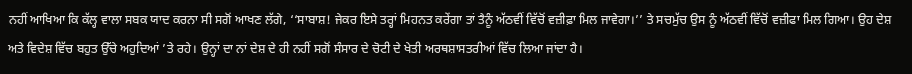ਨਹੀਂ ਆਖਿਆ ਕਿ ਕੱਲ੍ਹ ਵਾਲਾ ਸਬਕ ਯਾਦ ਕਰਨਾ ਸੀ ਸਗੋਂ ਆਖਣ ਲੱਗੇ, ‘‘ਸਾਬਾਸ਼! ਜੇਕਰ ਇਸੇ ਤਰ੍ਹਾਂ ਮਿਹਨਤ ਕਰੇਂਗਾ ਤਾਂ ਤੈਨੂੰ ਅੱਠਵੀਂ ਵਿੱਚੋਂ ਵਜ਼ੀਫ਼ਾ ਮਿਲ ਜਾਵੇਗਾ।’’ ਤੇ ਸਚਮੁੱਚ ਉਸ ਨੂੰ ਅੱਠਵੀਂ ਵਿੱਚੋਂ ਵਜ਼ੀਫਾ ਮਿਲ ਗਿਆ। ਉਹ ਦੇਸ਼ ਅਤੇ ਵਿਦੇਸ਼ ਵਿੱਚ ਬਹੁਤ ਉੱਚੇ ਅਹੁਦਿਆਂ ’ਤੇ ਰਹੇ। ਉਨ੍ਹਾਂ ਦਾ ਨਾਂ ਦੇਸ਼ ਦੇ ਹੀ ਨਹੀਂ ਸਗੋਂ ਸੰਸਾਰ ਦੇ ਚੋਟੀ ਦੇ ਖੇਤੀ ਅਰਥਸ਼ਾਸਤਰੀਆਂ ਵਿੱਚ ਲਿਆ ਜਾਂਦਾ ਹੈ।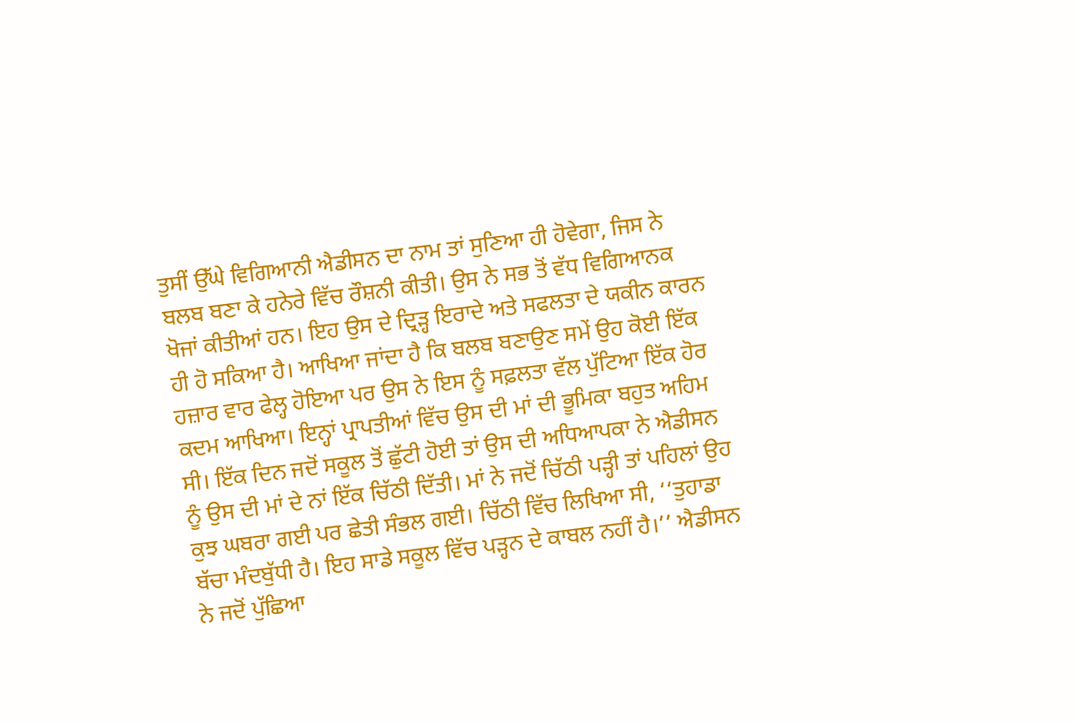ਤੁਸੀਂ ਉੱਘੇ ਵਿਗਿਆਨੀ ਐਡੀਸਨ ਦਾ ਨਾਮ ਤਾਂ ਸੁਣਿਆ ਹੀ ਹੋਵੇਗਾ, ਜਿਸ ਨੇ ਬਲਬ ਬਣਾ ਕੇ ਹਨੇਰੇ ਵਿੱਚ ਰੌਸ਼ਨੀ ਕੀਤੀ। ਉਸ ਨੇ ਸਭ ਤੋਂ ਵੱਧ ਵਿਗਿਆਨਕ ਖੋਜਾਂ ਕੀਤੀਆਂ ਹਨ। ਇਹ ਉਸ ਦੇ ਦ੍ਰਿੜ੍ਹ ਇਰਾਦੇ ਅਤੇ ਸਫਲਤਾ ਦੇ ਯਕੀਨ ਕਾਰਨ ਹੀ ਹੋ ਸਕਿਆ ਹੈ। ਆਖਿਆ ਜਾਂਦਾ ਹੈ ਕਿ ਬਲਬ ਬਣਾਉਣ ਸਮੇਂ ਉਹ ਕੋਈ ਇੱਕ ਹਜ਼ਾਰ ਵਾਰ ਫੇਲ੍ਹ ਹੋਇਆ ਪਰ ਉਸ ਨੇ ਇਸ ਨੂੰ ਸਫ਼ਲਤਾ ਵੱਲ ਪੁੱਟਿਆ ਇੱਕ ਹੋਰ ਕਦਮ ਆਖਿਆ। ਇਨ੍ਹਾਂ ਪ੍ਰਾਪਤੀਆਂ ਵਿੱਚ ਉਸ ਦੀ ਮਾਂ ਦੀ ਭੂਮਿਕਾ ਬਹੁਤ ਅਹਿਮ ਸੀ। ਇੱਕ ਦਿਨ ਜਦੋਂ ਸਕੂਲ ਤੋਂ ਛੁੱਟੀ ਹੋਈ ਤਾਂ ਉਸ ਦੀ ਅਧਿਆਪਕਾ ਨੇ ਐਡੀਸਨ ਨੂੰ ਉਸ ਦੀ ਮਾਂ ਦੇ ਨਾਂ ਇੱਕ ਚਿੱਠੀ ਦਿੱਤੀ। ਮਾਂ ਨੇ ਜਦੋਂ ਚਿੱਠੀ ਪੜ੍ਹੀ ਤਾਂ ਪਹਿਲਾਂ ਉਹ ਕੁਝ ਘਬਰਾ ਗਈ ਪਰ ਛੇਤੀ ਸੰਭਲ ਗਈ। ਚਿੱਠੀ ਵਿੱਚ ਲਿਖਿਆ ਸੀ, ‘‘ਤੁਹਾਡਾ ਬੱਚਾ ਮੰਦਬੁੱਧੀ ਹੈ। ਇਹ ਸਾਡੇ ਸਕੂਲ ਵਿੱਚ ਪੜ੍ਹਨ ਦੇ ਕਾਬਲ ਨਹੀਂ ਹੈ।’’ ਐਡੀਸਨ ਨੇ ਜਦੋਂ ਪੁੱਛਿਆ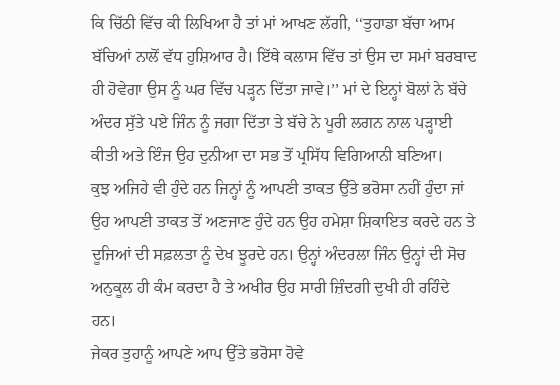ਕਿ ਚਿੱਠੀ ਵਿੱਚ ਕੀ ਲਿਖਿਆ ਹੈ ਤਾਂ ਮਾਂ ਆਖਣ ਲੱਗੀ, ‘‘ਤੁਹਾਡਾ ਬੱਚਾ ਆਮ ਬੱਚਿਆਂ ਨਾਲੋਂ ਵੱਧ ਹੁਸ਼ਿਆਰ ਹੈ। ਇੱਥੇ ਕਲਾਸ ਵਿੱਚ ਤਾਂ ਉਸ ਦਾ ਸਮਾਂ ਬਰਬਾਦ ਹੀ ਹੋਵੇਗਾ ਉਸ ਨੂੰ ਘਰ ਵਿੱਚ ਪੜ੍ਹਨ ਦਿੱਤਾ ਜਾਵੇ।’’ ਮਾਂ ਦੇ ਇਨ੍ਹਾਂ ਬੋਲਾਂ ਨੇ ਬੱਚੇ ਅੰਦਰ ਸੁੱਤੇ ਪਏ ਜਿੰਨ ਨੂੰ ਜਗਾ ਦਿੱਤਾ ਤੇ ਬੱਚੇ ਨੇ ਪੂਰੀ ਲਗਨ ਨਾਲ ਪੜ੍ਹਾਈ ਕੀਤੀ ਅਤੇ ਇੰਜ ਉਹ ਦੁਨੀਆ ਦਾ ਸਭ ਤੋਂ ਪ੍ਰਸਿੱਧ ਵਿਗਿਆਨੀ ਬਣਿਆ।
ਕੁਝ ਅਜਿਹੇ ਵੀ ਹੁੰਦੇ ਹਨ ਜਿਨ੍ਹਾਂ ਨੂੰ ਆਪਣੀ ਤਾਕਤ ਉੱਤੇ ਭਰੋਸਾ ਨਹੀਂ ਹੁੰਦਾ ਜਾਂ ਉਹ ਆਪਣੀ ਤਾਕਤ ਤੋਂ ਅਣਜਾਣ ਹੁੰਦੇ ਹਨ ਉਹ ਹਮੇਸ਼ਾ ਸ਼ਿਕਾਇਤ ਕਰਦੇ ਹਨ ਤੇ ਦੂਜਿਆਂ ਦੀ ਸਫ਼ਲਤਾ ਨੂੰ ਦੇਖ ਝੂਰਦੇ ਹਨ। ਉਨ੍ਹਾਂ ਅੰਦਰਲਾ ਜਿੰਨ ਉਨ੍ਹਾਂ ਦੀ ਸੋਚ ਅਨੁਕੂਲ ਹੀ ਕੰਮ ਕਰਦਾ ਹੈ ਤੇ ਅਖੀਰ ਉਹ ਸਾਰੀ ਜ਼ਿੰਦਗੀ ਦੁਖੀ ਹੀ ਰਹਿੰਦੇ ਹਨ।
ਜੇਕਰ ਤੁਹਾਨੂੰ ਆਪਣੇ ਆਪ ਉੱਤੇ ਭਰੋਸਾ ਹੋਵੇ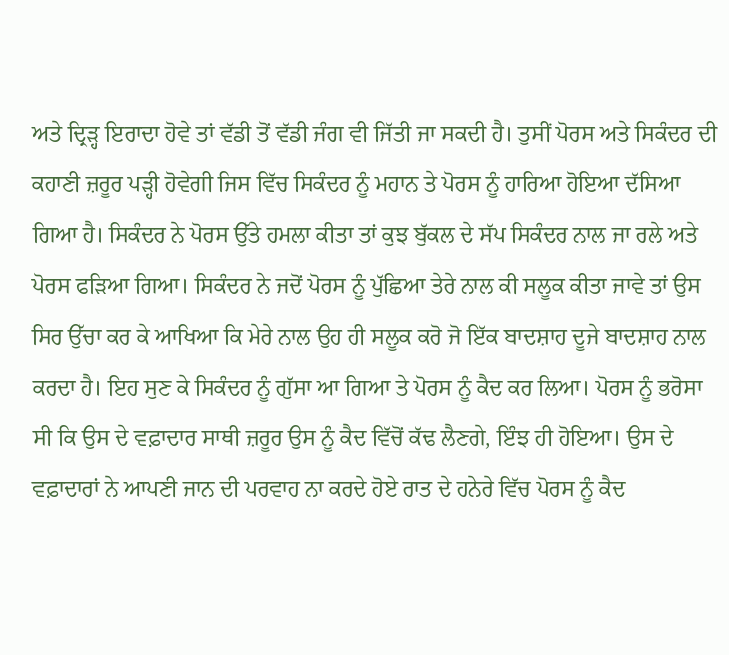ਅਤੇ ਦ੍ਰਿੜ੍ਹ ਇਰਾਦਾ ਹੋਵੇ ਤਾਂ ਵੱਡੀ ਤੋਂ ਵੱਡੀ ਜੰਗ ਵੀ ਜਿੱਤੀ ਜਾ ਸਕਦੀ ਹੈ। ਤੁਸੀਂ ਪੋਰਸ ਅਤੇ ਸਿਕੰਦਰ ਦੀ ਕਹਾਣੀ ਜ਼ਰੂਰ ਪੜ੍ਹੀ ਹੋਵੇਗੀ ਜਿਸ ਵਿੱਚ ਸਿਕੰਦਰ ਨੂੰ ਮਹਾਨ ਤੇ ਪੋਰਸ ਨੂੰ ਹਾਰਿਆ ਹੋਇਆ ਦੱਸਿਆ ਗਿਆ ਹੈ। ਸਿਕੰਦਰ ਨੇ ਪੋਰਸ ਉੱਤੇ ਹਮਲਾ ਕੀਤਾ ਤਾਂ ਕੁਝ ਬੁੱਕਲ ਦੇ ਸੱਪ ਸਿਕੰਦਰ ਨਾਲ ਜਾ ਰਲੇ ਅਤੇ ਪੋਰਸ ਫੜਿਆ ਗਿਆ। ਸਿਕੰਦਰ ਨੇ ਜਦੋਂ ਪੋਰਸ ਨੂੰ ਪੁੱਛਿਆ ਤੇਰੇ ਨਾਲ ਕੀ ਸਲੂਕ ਕੀਤਾ ਜਾਵੇ ਤਾਂ ਉਸ ਸਿਰ ਉੱਚਾ ਕਰ ਕੇ ਆਖਿਆ ਕਿ ਮੇਰੇ ਨਾਲ ਉਹ ਹੀ ਸਲੂਕ ਕਰੋ ਜੋ ਇੱਕ ਬਾਦਸ਼ਾਹ ਦੂਜੇ ਬਾਦਸ਼ਾਹ ਨਾਲ ਕਰਦਾ ਹੈ। ਇਹ ਸੁਣ ਕੇ ਸਿਕੰਦਰ ਨੂੰ ਗੁੱਸਾ ਆ ਗਿਆ ਤੇ ਪੋਰਸ ਨੂੰ ਕੈਦ ਕਰ ਲਿਆ। ਪੋਰਸ ਨੂੰ ਭਰੋਸਾ ਸੀ ਕਿ ਉਸ ਦੇ ਵਫ਼ਾਦਾਰ ਸਾਥੀ ਜ਼ਰੂਰ ਉਸ ਨੂੰ ਕੈਦ ਵਿੱਚੋਂ ਕੱਢ ਲੈਣਗੇ, ਇੰਝ ਹੀ ਹੋਇਆ। ਉਸ ਦੇ ਵਫ਼ਾਦਾਰਾਂ ਨੇ ਆਪਣੀ ਜਾਨ ਦੀ ਪਰਵਾਹ ਨਾ ਕਰਦੇ ਹੋਏ ਰਾਤ ਦੇ ਹਨੇਰੇ ਵਿੱਚ ਪੋਰਸ ਨੂੰ ਕੈਦ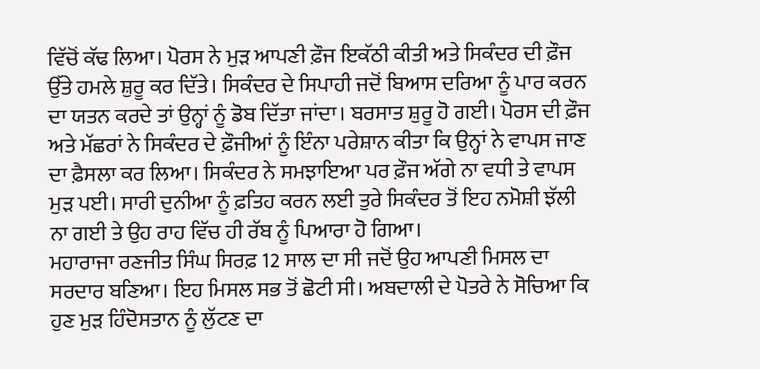ਵਿੱਚੋਂ ਕੱਢ ਲਿਆ। ਪੋਰਸ ਨੇ ਮੁੜ ਆਪਣੀ ਫ਼ੌਜ ਇਕੱਠੀ ਕੀਤੀ ਅਤੇ ਸਿਕੰਦਰ ਦੀ ਫ਼ੌਜ ਉੱਤੇ ਹਮਲੇ ਸ਼ੁਰੂ ਕਰ ਦਿੱਤੇ। ਸਿਕੰਦਰ ਦੇ ਸਿਪਾਹੀ ਜਦੋਂ ਬਿਆਸ ਦਰਿਆ ਨੂੰ ਪਾਰ ਕਰਨ ਦਾ ਯਤਨ ਕਰਦੇ ਤਾਂ ਉਨ੍ਹਾਂ ਨੂੰ ਡੋਬ ਦਿੱਤਾ ਜਾਂਦਾ। ਬਰਸਾਤ ਸ਼ੁਰੂ ਹੋ ਗਈ। ਪੋਰਸ ਦੀ ਫ਼ੌਜ ਅਤੇ ਮੱਛਰਾਂ ਨੇ ਸਿਕੰਦਰ ਦੇ ਫ਼ੌਜੀਆਂ ਨੂੰ ਇੰਨਾ ਪਰੇਸ਼ਾਨ ਕੀਤਾ ਕਿ ਉਨ੍ਹਾਂ ਨੇ ਵਾਪਸ ਜਾਣ ਦਾ ਫ਼ੈਸਲਾ ਕਰ ਲਿਆ। ਸਿਕੰਦਰ ਨੇ ਸਮਝਾਇਆ ਪਰ ਫ਼ੌਜ ਅੱਗੇ ਨਾ ਵਧੀ ਤੇ ਵਾਪਸ ਮੁੜ ਪਈ। ਸਾਰੀ ਦੁਨੀਆ ਨੂੰ ਫ਼ਤਿਹ ਕਰਨ ਲਈ ਤੁਰੇ ਸਿਕੰਦਰ ਤੋਂ ਇਹ ਨਮੋਸ਼ੀ ਝੱਲੀ ਨਾ ਗਈ ਤੇ ਉਹ ਰਾਹ ਵਿੱਚ ਹੀ ਰੱਬ ਨੂੰ ਪਿਆਰਾ ਹੋ ਗਿਆ।
ਮਹਾਰਾਜਾ ਰਣਜੀਤ ਸਿੰਘ ਸਿਰਫ਼ 12 ਸਾਲ ਦਾ ਸੀ ਜਦੋਂ ਉਹ ਆਪਣੀ ਮਿਸਲ ਦਾ ਸਰਦਾਰ ਬਣਿਆ। ਇਹ ਮਿਸਲ ਸਭ ਤੋਂ ਛੋਟੀ ਸੀ। ਅਬਦਾਲੀ ਦੇ ਪੋਤਰੇ ਨੇ ਸੋਚਿਆ ਕਿ ਹੁਣ ਮੁੜ ਹਿੰਦੋਸਤਾਨ ਨੂੰ ਲੁੱਟਣ ਦਾ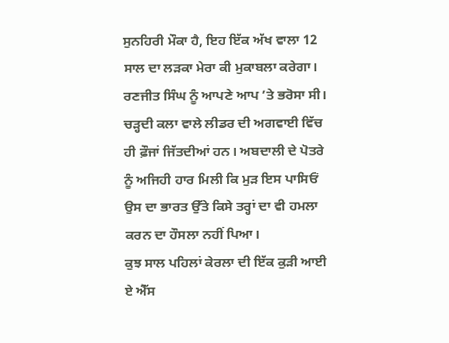ਸੁਨਹਿਰੀ ਮੌਕਾ ਹੈ, ਇਹ ਇੱਕ ਅੱਖ ਵਾਲਾ 12 ਸਾਲ ਦਾ ਲੜਕਾ ਮੇਰਾ ਕੀ ਮੁਕਾਬਲਾ ਕਰੇਗਾ। ਰਣਜੀਤ ਸਿੰਘ ਨੂੰ ਆਪਣੇ ਆਪ ’ਤੇ ਭਰੋਸਾ ਸੀ। ਚੜ੍ਹਦੀ ਕਲਾ ਵਾਲੇ ਲੀਡਰ ਦੀ ਅਗਵਾਈ ਵਿੱਚ ਹੀ ਫ਼ੌਜਾਂ ਜਿੱਤਦੀਆਂ ਹਨ। ਅਬਦਾਲੀ ਦੇ ਪੋਤਰੇ ਨੂੰ ਅਜਿਹੀ ਹਾਰ ਮਿਲੀ ਕਿ ਮੁੜ ਇਸ ਪਾਸਿਓਂ ਉਸ ਦਾ ਭਾਰਤ ਉੱਤੇ ਕਿਸੇ ਤਰ੍ਹਾਂ ਦਾ ਵੀ ਹਮਲਾ ਕਰਨ ਦਾ ਹੌਸਲਾ ਨਹੀਂ ਪਿਆ।
ਕੁਝ ਸਾਲ ਪਹਿਲਾਂ ਕੇਰਲਾ ਦੀ ਇੱਕ ਕੁੜੀ ਆਈ ਏ ਐੱਸ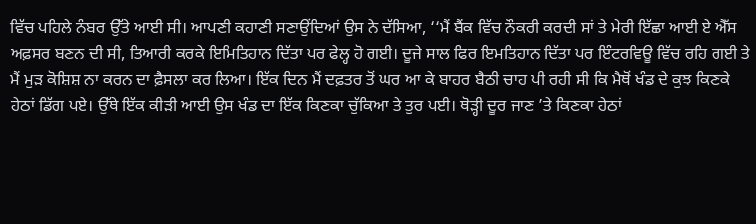ਵਿੱਚ ਪਹਿਲੇ ਨੰਬਰ ਉੱਤੇ ਆਈ ਸੀ। ਆਪਣੀ ਕਹਾਣੀ ਸਣਾਉਂਦਿਆਂ ਉਸ ਨੇ ਦੱਸਿਆ, ‘‘ਮੈਂ ਬੈਂਕ ਵਿੱਚ ਨੌਕਰੀ ਕਰਦੀ ਸਾਂ ਤੇ ਮੇਰੀ ਇੱਛਾ ਆਈ ਏ ਐੱਸ ਅਫ਼ਸਰ ਬਣਨ ਦੀ ਸੀ, ਤਿਆਰੀ ਕਰਕੇ ਇਮਿਤਿਹਾਨ ਦਿੱਤਾ ਪਰ ਫੇਲ੍ਹ ਹੋ ਗਈ। ਦੂਜੇ ਸਾਲ ਫਿਰ ਇਮਤਿਹਾਨ ਦਿੱਤਾ ਪਰ ਇੰਟਰਵਿਊ ਵਿੱਚ ਰਹਿ ਗਈ ਤੇ ਮੈਂ ਮੁੜ ਕੋਸ਼ਿਸ਼ ਨਾ ਕਰਨ ਦਾ ਫ਼ੈਸਲਾ ਕਰ ਲਿਆ। ਇੱਕ ਦਿਨ ਮੈਂ ਦਫ਼ਤਰ ਤੋਂ ਘਰ ਆ ਕੇ ਬਾਹਰ ਬੈਠੀ ਚਾਹ ਪੀ ਰਹੀ ਸੀ ਕਿ ਮੈਥੋਂ ਖੰਡ ਦੇ ਕੁਝ ਕਿਣਕੇ ਹੇਠਾਂ ਡਿੱਗ ਪਏ। ਉੱਥੇ ਇੱਕ ਕੀੜੀ ਆਈ ਉਸ ਖੰਡ ਦਾ ਇੱਕ ਕਿਣਕਾ ਚੁੱਕਿਆ ਤੇ ਤੁਰ ਪਈ। ਥੋੜ੍ਹੀ ਦੂਰ ਜਾਣ ’ਤੇ ਕਿਣਕਾ ਹੇਠਾਂ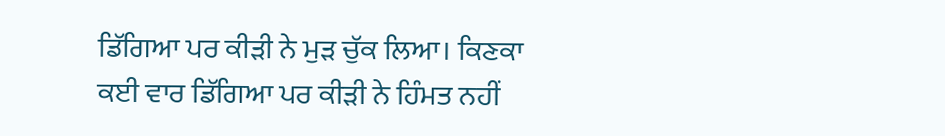ਡਿੱਗਿਆ ਪਰ ਕੀੜੀ ਨੇ ਮੁੜ ਚੁੱਕ ਲਿਆ। ਕਿਣਕਾ ਕਈ ਵਾਰ ਡਿੱਗਿਆ ਪਰ ਕੀੜੀ ਨੇ ਹਿੰਮਤ ਨਹੀਂ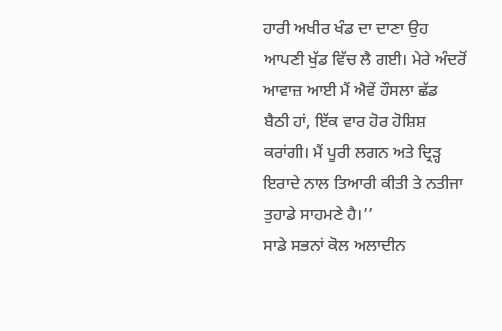ਹਾਰੀ ਅਖੀਰ ਖੰਡ ਦਾ ਦਾਣਾ ਉਹ ਆਪਣੀ ਖੁੱਡ ਵਿੱਚ ਲੈ ਗਈ। ਮੇਰੇ ਅੰਦਰੋਂ ਆਵਾਜ਼ ਆਈ ਮੈਂ ਐਵੇਂ ਹੌਸਲਾ ਛੱਡ ਬੈਠੀ ਹਾਂ, ਇੱਕ ਵਾਰ ਹੋਰ ਹੋਸ਼ਿਸ਼ ਕਰਾਂਗੀ। ਮੈਂ ਪੂਰੀ ਲਗਨ ਅਤੇ ਦ੍ਰਿੜ੍ਹ ਇਰਾਦੇ ਨਾਲ ਤਿਆਰੀ ਕੀਤੀ ਤੇ ਨਤੀਜਾ ਤੁਹਾਡੇ ਸਾਹਮਣੇ ਹੈ।’’
ਸਾਡੇ ਸਭਨਾਂ ਕੋਲ ਅਲਾਦੀਨ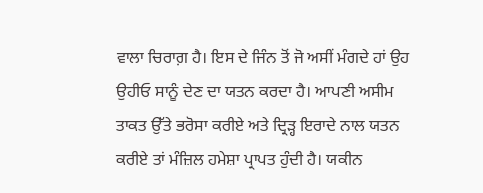ਵਾਲਾ ਚਿਰਾਗ਼ ਹੈ। ਇਸ ਦੇ ਜਿੰਨ ਤੋਂ ਜੋ ਅਸੀਂ ਮੰਗਦੇ ਹਾਂ ਉਹ ਉਹੀਓ ਸਾਨੂੰ ਦੇਣ ਦਾ ਯਤਨ ਕਰਦਾ ਹੈ। ਆਪਣੀ ਅਸੀਮ ਤਾਕਤ ਉੱਤੇ ਭਰੋਸਾ ਕਰੀਏ ਅਤੇ ਦ੍ਰਿੜ੍ਹ ਇਰਾਦੇ ਨਾਲ ਯਤਨ ਕਰੀਏ ਤਾਂ ਮੰਜ਼ਿਲ ਹਮੇਸ਼ਾ ਪ੍ਰਾਪਤ ਹੁੰਦੀ ਹੈ। ਯਕੀਨ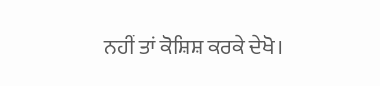ਨਹੀਂ ਤਾਂ ਕੋਸ਼ਿਸ਼ ਕਰਕੇ ਦੇਖੋ।